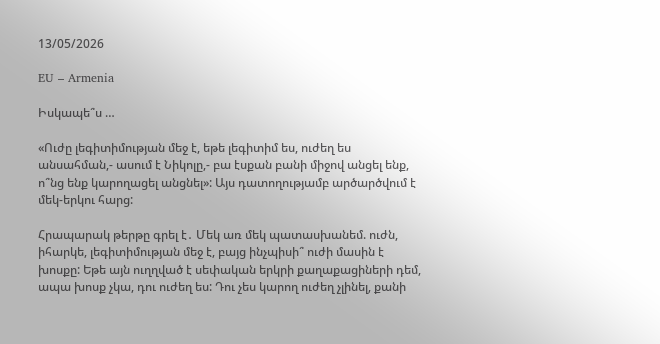13/05/2026

EU – Armenia

Իսկապե՞ս …

«Ուժը լեգիտիմության մեջ է, եթե լեգիտիմ ես, ուժեղ ես անսահման,- ասում է Նիկոլը,- բա էսքան բանի միջով անցել ենք, ո՞նց ենք կարողացել անցնել»: Այս դատողությամբ արծարծվում է մեկ-երկու հարց:

Հրապարակ թերթը գրել է․ Մեկ առ մեկ պատասխանեմ. ուժն, իհարկե, լեգիտիմության մեջ է, բայց ինչպիսի՞ ուժի մասին է խոսքը: Եթե այն ուղղված է սեփական երկրի քաղաքացիների դեմ, ապա խոսք չկա, դու ուժեղ ես: Դու չես կարող ուժեղ չլինել, քանի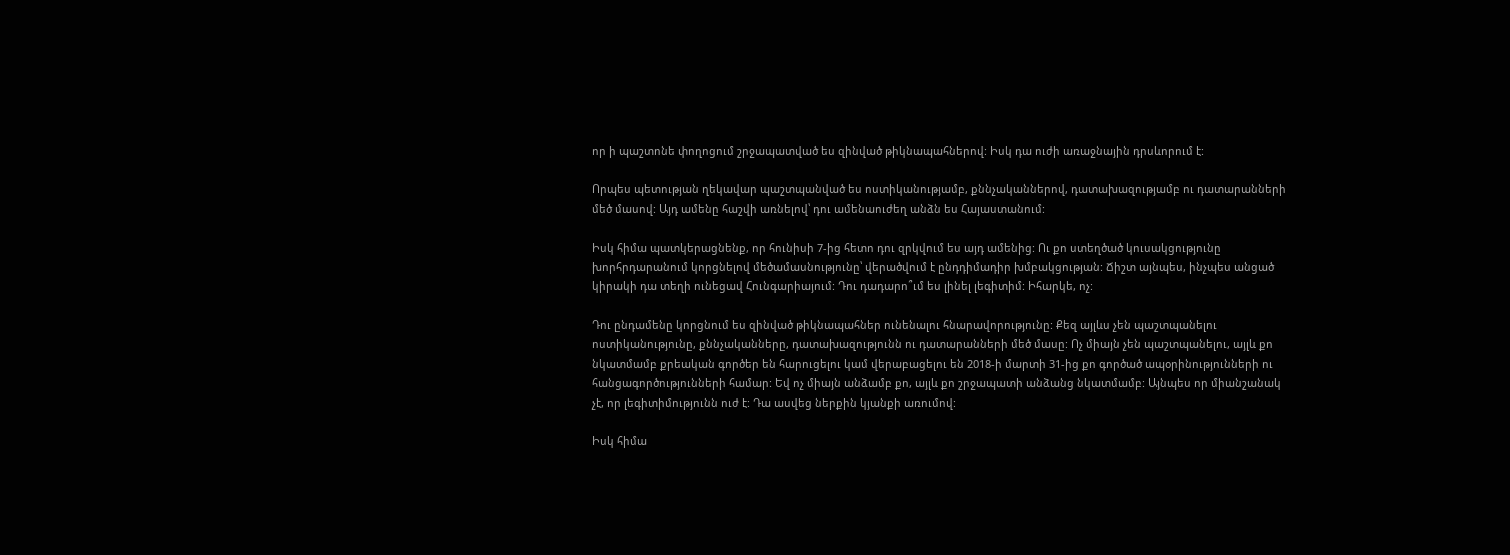որ ի պաշտոնե փողոցում շրջապատված ես զինված թիկնապահներով: Իսկ դա ուժի առաջնային դրսևորում է:

Որպես պետության ղեկավար պաշտպանված ես ոստիկանությամբ, քննչականներով, դատախազությամբ ու դատարանների մեծ մասով: Այդ ամենը հաշվի առնելով՝ դու ամենաուժեղ անձն ես Հայաստանում:

Իսկ հիմա պատկերացնենք, որ հունիսի 7-ից հետո դու զրկվում ես այդ ամենից: Ու քո ստեղծած կուսակցությունը խորհրդարանում կորցնելով մեծամասնությունը՝ վերածվում է ընդդիմադիր խմբակցության: Ճիշտ այնպես, ինչպես անցած կիրակի դա տեղի ունեցավ Հունգարիայում: Դու դադարո՞ւմ ես լինել լեգիտիմ: Իհարկե, ոչ:

Դու ընդամենը կորցնում ես զինված թիկնապահներ ունենալու հնարավորությունը: Քեզ այլևս չեն պաշտպանելու ոստիկանությունը, քննչականները, դատախազությունն ու դատարանների մեծ մասը: Ոչ միայն չեն պաշտպանելու, այլև քո նկատմամբ քրեական գործեր են հարուցելու կամ վերաբացելու են 2018-ի մարտի 31-ից քո գործած ապօրինությունների ու հանցագործությունների համար: Եվ ոչ միայն անձամբ քո, այլև քո շրջապատի անձանց նկատմամբ: Այնպես որ միանշանակ չէ, որ լեգիտիմությունն ուժ է: Դա ասվեց ներքին կյանքի առումով:

Իսկ հիմա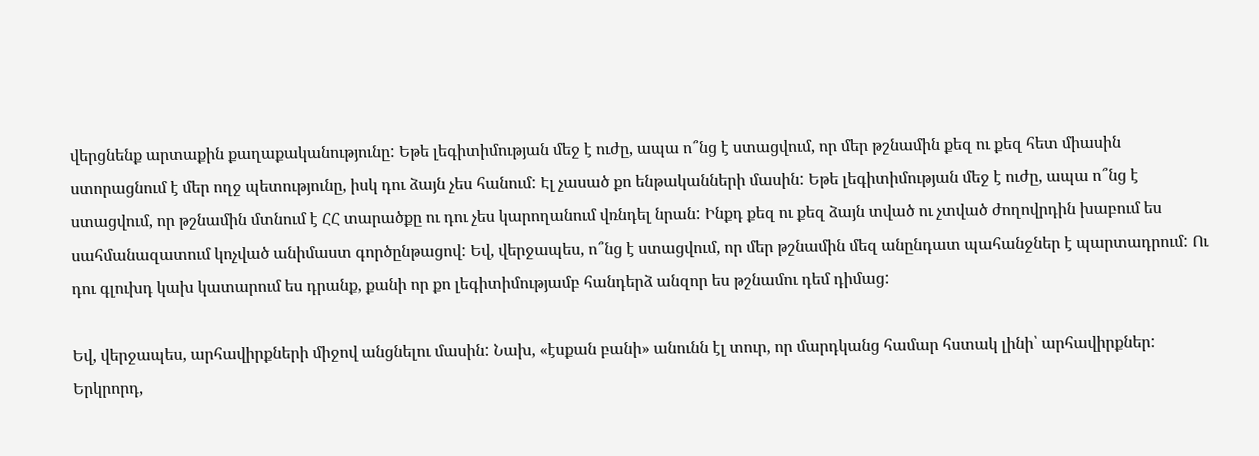վերցնենք արտաքին քաղաքականությունը: Եթե լեգիտիմության մեջ է ուժը, ապա ո՞նց է ստացվում, որ մեր թշնամին քեզ ու քեզ հետ միասին ստորացնում է մեր ողջ պետությունը, իսկ դու ձայն չես հանում: Էլ չասած քո ենթականների մասին: Եթե լեգիտիմության մեջ է ուժը, ապա ո՞նց է ստացվում, որ թշնամին մտնում է ՀՀ տարածքը ու դու չես կարողանում վռնդել նրան: Ինքդ քեզ ու քեզ ձայն տված ու չտված ժողովրդին խաբում ես սահմանազատում կոչված անիմաստ գործընթացով: Եվ, վերջապես, ո՞նց է ստացվում, որ մեր թշնամին մեզ անընդատ պահանջներ է պարտադրում: Ու դու գլուխդ կախ կատարում ես դրանք, քանի որ քո լեգիտիմությամբ հանդերձ անզոր ես թշնամու դեմ դիմաց:

Եվ, վերջապես, արհավիրքների միջով անցնելու մասին: Նախ, «էսքան բանի» անունն էլ տուր, որ մարդկանց համար հստակ լինի՝ արհավիրքներ: Երկրորդ,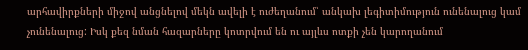արհավիրքների միջով անցնելով մեկն ավելի է ուժեղանում՝ անկախ լեգիտիմություն ունենալուց կամ չունենալուց: Իսկ քեզ նման հազարները կոտրվում են ու այլևս ոտքի չեն կարողանում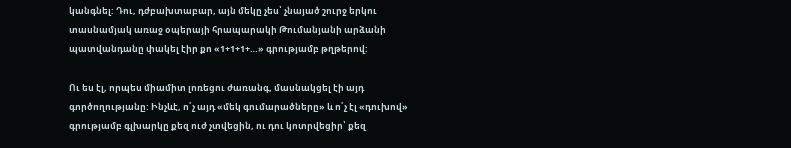կանգնել: Դու, դժբախտաբար, այն մեկը չես՝ չնայած շուրջ երկու տասնամյակ առաջ օպերայի հրապարակի Թումանյանի արձանի պատվանդանը փակել էիր քո «1+1+1+…» գրությամբ թղթերով:

Ու ես էլ, որպես միամիտ լոռեցու ժառանգ, մասնակցել էի այդ գործողությանը: Ինչևէ, ո՛չ այդ «մեկ գումարածները» և ո՛չ էլ «դուխով» գրությամբ գլխարկը քեզ ուժ չտվեցին, ու դու կոտրվեցիր՝ քեզ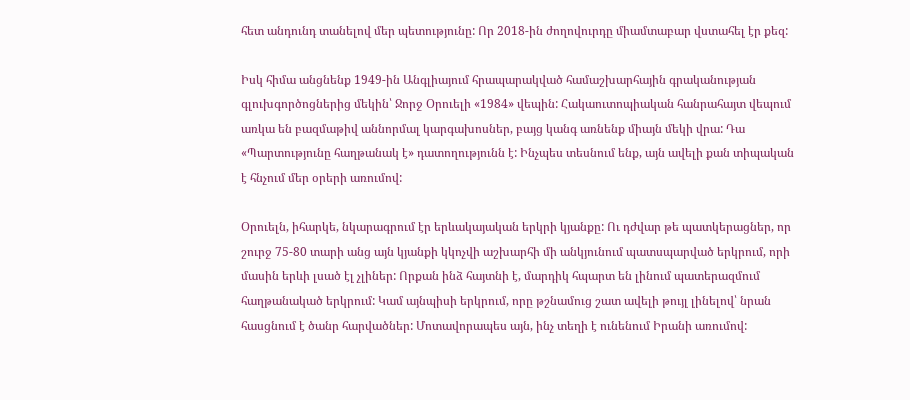հետ անդունդ տանելով մեր պետությունը: Որ 2018-ին ժողովուրդը միամտաբար վստահել էր քեզ:

Իսկ հիմա անցնենք 1949-ին Անգլիայում հրապարակված համաշխարհային գրականության գլուխգործոցներից մեկին՝ Ջորջ Օրուելի «1984» վեպին: Հակաուտոպիական հանրահայտ վեպում առկա են բազմաթիվ աննորմալ կարգախոսներ, բայց կանգ առնենք միայն մեկի վրա: Դա «Պարտությունը հաղթանակ է» դատողությունն է: Ինչպես տեսնում ենք, այն ավելի քան տիպական է հնչում մեր օրերի առումով:

Օրուելն, իհարկե, նկարագրում էր երևակայական երկրի կյանքը: Ու դժվար թե պատկերացներ, որ շուրջ 75-80 տարի անց այն կյանքի կկոչվի աշխարհի մի անկյունում պատսպարված երկրում, որի մասին երևի լսած էլ չլիներ: Որքան ինձ հայտնի է, մարդիկ հպարտ են լինում պատերազմում հաղթանակած երկրում: Կամ այնպիսի երկրում, որը թշնամուց շատ ավելի թույլ լինելով՝ նրան հասցնում է ծանր հարվածներ: Մոտավորապես այն, ինչ տեղի է ունենում Իրանի առումով: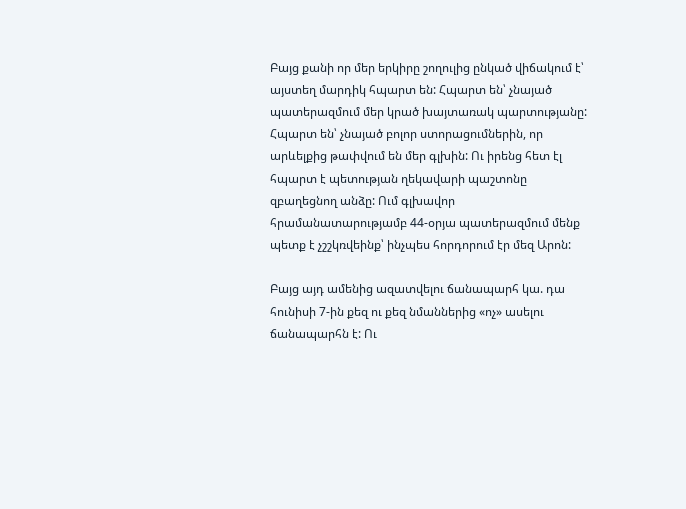Բայց քանի որ մեր երկիրը շողուլից ընկած վիճակում է՝ այստեղ մարդիկ հպարտ են: Հպարտ են՝ չնայած պատերազմում մեր կրած խայտառակ պարտությանը: Հպարտ են՝ չնայած բոլոր ստորացումներին, որ արևելքից թափվում են մեր գլխին: Ու իրենց հետ էլ հպարտ է պետության ղեկավարի պաշտոնը զբաղեցնող անձը: Ում գլխավոր հրամանատարությամբ 44-օրյա պատերազմում մենք պետք է չշշկռվեինք՝ ինչպես հորդորում էր մեզ Արոն:

Բայց այդ ամենից ազատվելու ճանապարհ կա. դա հունիսի 7-ին քեզ ու քեզ նմաններից «ոչ» ասելու ճանապարհն է: Ու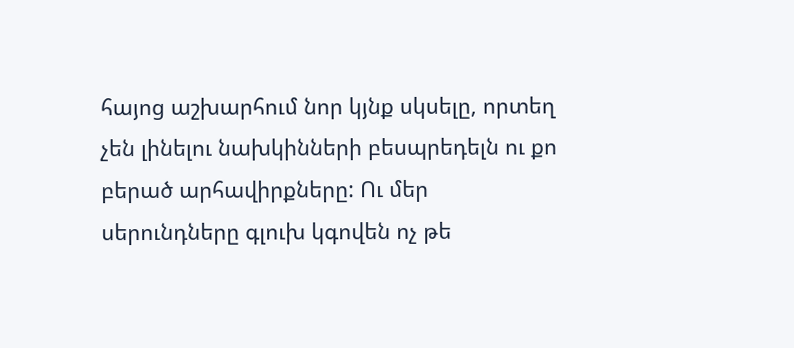հայոց աշխարհում նոր կյնք սկսելը, որտեղ չեն լինելու նախկինների բեսպրեդելն ու քո բերած արհավիրքները: Ու մեր սերունդները գլուխ կգովեն ոչ թե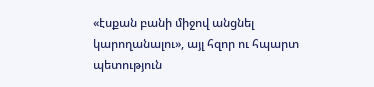«էսքան բանի միջով անցնել կարողանալու», այլ հզոր ու հպարտ պետություն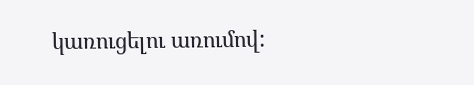կառուցելու առումով: